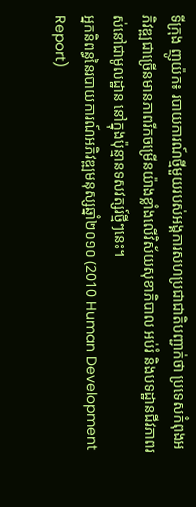ទីក្រុង ញូយ៉ក៖ របាយការណ៍ថ្មីមួយរបស់អង្គការសហប្រជាជាតិបញ្ជាក់ថា ប្រទេសកំពុងអភិវឌ្ឍជាច្រើនមានភាពរីកចម្រើនយ៉ាងខ្លាំងលើវិស័យសុខាភិបាល អប់រំ និងបទដ្ឋានជីវភាពរស់នៅជាមូលដ្ឋាន នៅក្នុងប៉ុន្មានទសវត្សរ៍ថ្មីៗនេះ។
អ្នកនិពន្ធនៃរបាយការណ៍អភិវឌ្ឍមនុស្សឆ្នាំ២០១០ (2010 Human Development Report)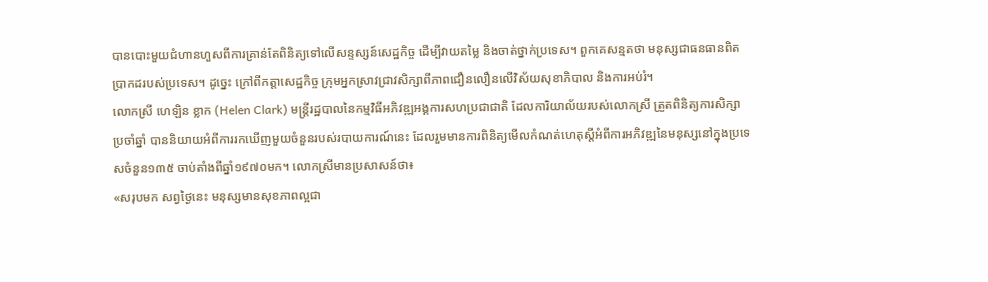បានបោះមួយជំហានហួសពីការគ្រាន់តែពិនិត្យទៅលើសន្ទស្សន៍សេដ្ឋកិច្ច ដើម្បីវាយតម្លៃ និងចាត់ថ្នាក់ប្រទេស។ ពួកគេសន្មតថា មនុស្សជាធនធានពិតប្រាកដរបស់ប្រទេស។ ដូច្នេះ ក្រៅពីកត្តាសេដ្ឋកិច្ច ក្រុមអ្នកស្រាវជ្រាវសិក្សាពីភាពជឿនលឿនលើវិស័យសុខាភិបាល និងការអប់រំ។
លោកស្រី ហេឡិន ខ្លាក (Helen Clark) មន្ត្រីរដ្ឋបាលនៃកម្មវិធីអភិវឌ្ឍអង្គការសហប្រជាជាតិ ដែលការិយាល័យរបស់លោកស្រី ត្រួតពិនិត្យការសិក្សាប្រចាំឆ្នាំ បាននិយាយអំពីការរកឃើញមួយចំនួនរបស់របាយការណ៍នេះ ដែលរួមមានការពិនិត្យមើលកំណត់ហេតុស្តីអំពីការអភិវឌ្ឍនៃមនុស្សនៅក្នុងប្រទេសចំនួន១៣៥ ចាប់តាំងពីឆ្នាំ១៩៧០មក។ លោកស្រីមានប្រសាសន៍ថា៖
«សរុបមក សព្វថ្ងៃនេះ មនុស្សមានសុខភាពល្អជា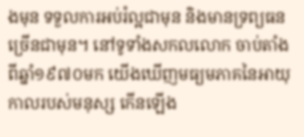ងមុន ទទួលការអប់រំល្អជាមុន និងមានទ្រព្យធនច្រើនជាមុន។ នៅទូទាំងសកលលោក ចាប់តាំងពីឆ្នាំ១៩៧០មក យើងឃើញមធ្យមភាគនៃអាយុកាលរបស់មនុស្ស កើនឡើង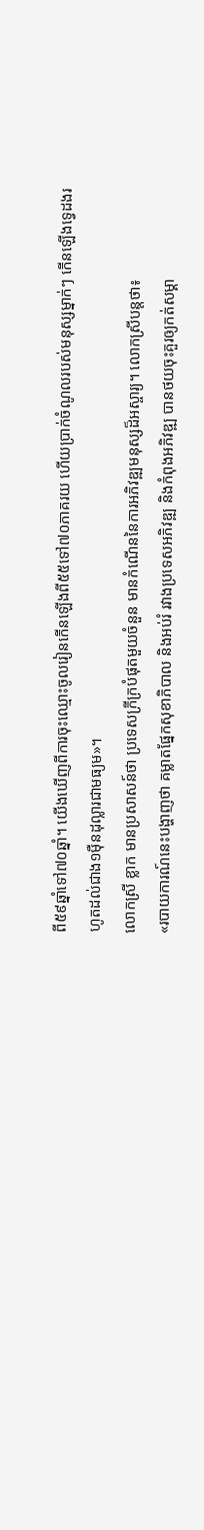ពី៥៩ឆ្នាំទៅ៧០ឆ្នាំ។ យើងឃើញពីការចុះឈ្មោះចូលរៀនកើនឡើងពី៥៥ទៅ៧០ភាគរយ ហើយប្រាក់ចំណូលរបស់មនុស្សម្នាក់ៗ កើនឡើងទ្វេដងរហូតដល់ជាង១ម៉ឺនដុល្លារជាមធ្យម»។
លោកស្រី ខ្លាក មានប្រសាសន៍ថា ប្រទេសក្រីក្របំផុតមួយចំនួន មានកំណើននៃការអភិវឌ្ឍមនុស្សដ៏អស្ចារ្យ។ លោកស្រីបន្តថា៖
«របាយការណ៍នេះបង្ហាញថា គម្លាតផ្នែកសុខាភិបាល និងអប់រំ រវាងប្រទេសអភិវឌ្ឍ និងកំពុងអភិវឌ្ឍ បានថយចុះគួរឲ្យកត់សម្គា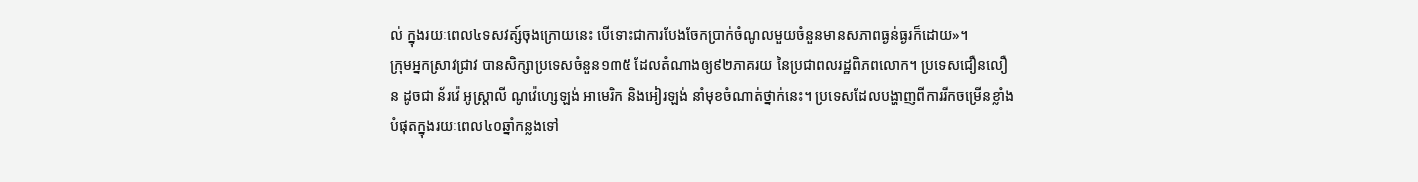ល់ ក្នុងរយៈពេល៤ទសវត្ស៍ចុងក្រោយនេះ បើទោះជាការបែងចែកប្រាក់ចំណូលមួយចំនួនមានសភាពធ្ងន់ធ្ងរក៏ដោយ»។
ក្រុមអ្នកស្រាវជ្រាវ បានសិក្សាប្រទេសចំនួន១៣៥ ដែលតំណាងឲ្យ៩២ភាគរយ នៃប្រជាពលរដ្ឋពិភពលោក។ ប្រទេសជឿនលឿន ដូចជា ន័រវ៉េ អូស្ត្រាលី ណូវ៉េហ្សេឡង់ អាមេរិក និងអៀរឡង់ នាំមុខចំណាត់ថ្នាក់នេះ។ ប្រទេសដែលបង្ហាញពីការរីកចម្រើនខ្លាំងបំផុតក្នុងរយៈពេល៤០ឆ្នាំកន្លងទៅ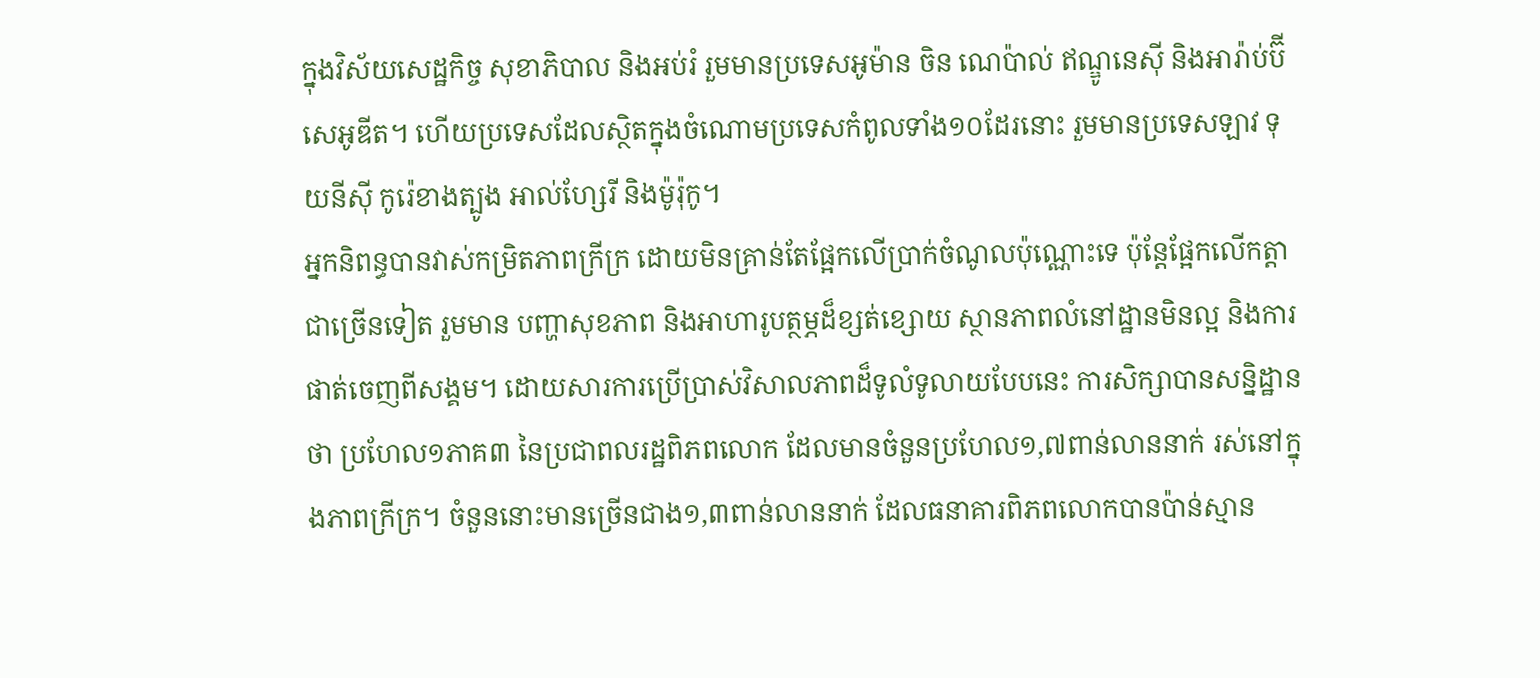ក្នុងវិស័យសេដ្ឋកិច្ច សុខាភិបាល និងអប់រំ រួមមានប្រទេសអូម៉ាន ចិន ណេប៉ាល់ ឥណ្ឌូនេស៊ី និងអារ៉ាប់ប៊ីសេអូឌីត។ ហើយប្រទេសដែលស្ថិតក្នុងចំណោមប្រទេសកំពូលទាំង១០ដែរនោះ រួមមានប្រទេសឡាវ ទុយនីស៊ី កូរ៉េខាងត្បូង អាល់ហ្សែរី និងម៉ូរ៉ុកូ។
អ្នកនិពន្ធបានវាស់កម្រិតភាពក្រីក្រ ដោយមិនគ្រាន់តែផ្អែកលើប្រាក់ចំណូលប៉ុណ្ណោះទេ ប៉ុន្តែផ្អែកលើកត្តាជាច្រើនទៀត រួមមាន បញ្ហាសុខភាព និងអាហារូបត្ថម្ភដ៏ខ្សត់ខ្សោយ ស្ថានភាពលំនៅដ្ឋានមិនល្អ និងការផាត់ចេញពីសង្គម។ ដោយសារការប្រើប្រាស់វិសាលភាពដ៏ទូលំទូលាយបែបនេះ ការសិក្សាបានសន្និដ្ឋានថា ប្រហែល១ភាគ៣ នៃប្រជាពលរដ្ឋពិភពលោក ដែលមានចំនួនប្រហែល១,៧ពាន់លាននាក់ រស់នៅក្នុងភាពក្រីក្រ។ ចំនួននោះមានច្រើនជាង១,៣ពាន់លាននាក់ ដែលធនាគារពិភពលោកបានប៉ាន់ស្មាន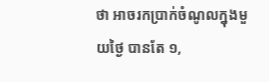ថា អាចរកប្រាក់ចំណូលក្នុងមួយថ្ងៃ បានតែ ១,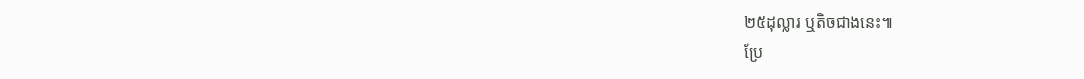២៥ដុល្លារ ឬតិចជាងនេះ៕
ប្រែ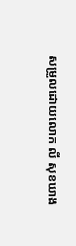សម្រួលដោយលោក លី សុខឃាង